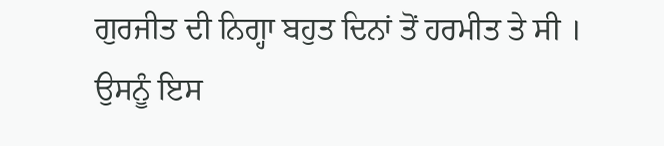ਗੁਰਜੀਤ ਦੀ ਨਿਗ੍ਹਾ ਬਹੁਤ ਦਿਨਾਂ ਤੋਂ ਹਰਮੀਤ ਤੇ ਸੀ । ਉਸਨੂੰ ਇਸ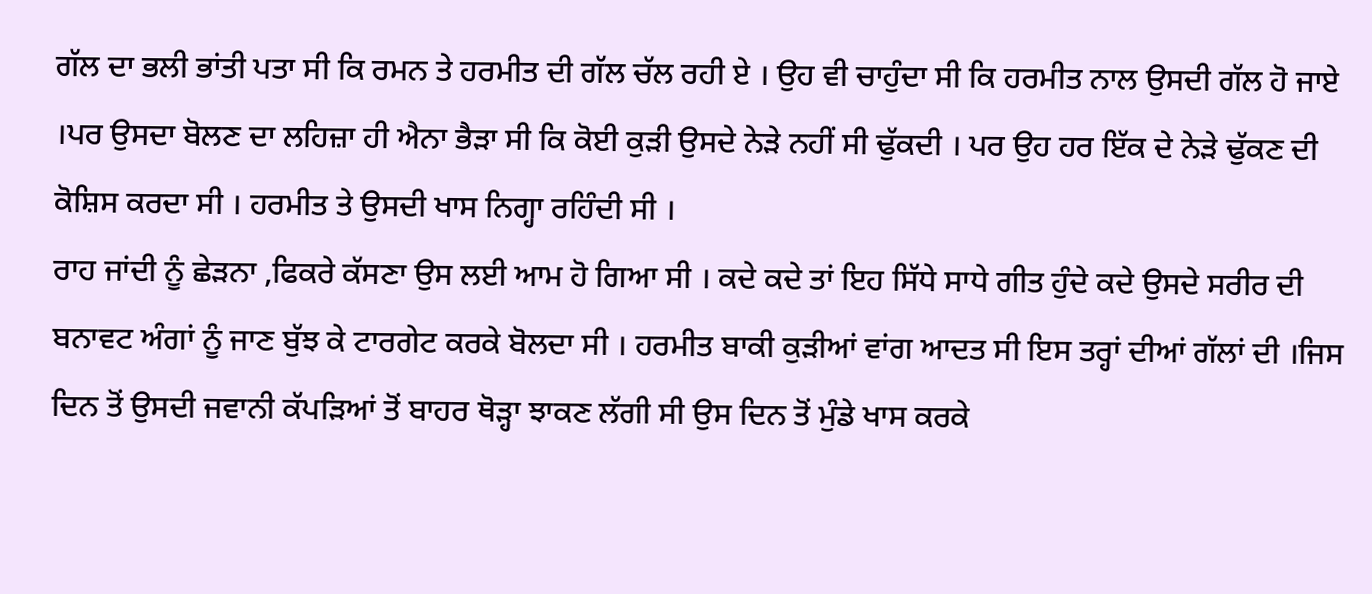ਗੱਲ ਦਾ ਭਲੀ ਭਾਂਤੀ ਪਤਾ ਸੀ ਕਿ ਰਮਨ ਤੇ ਹਰਮੀਤ ਦੀ ਗੱਲ ਚੱਲ ਰਹੀ ਏ । ਉਹ ਵੀ ਚਾਹੁੰਦਾ ਸੀ ਕਿ ਹਰਮੀਤ ਨਾਲ ਉਸਦੀ ਗੱਲ ਹੋ ਜਾਏ ।ਪਰ ਉਸਦਾ ਬੋਲਣ ਦਾ ਲਹਿਜ਼ਾ ਹੀ ਐਨਾ ਭੈੜਾ ਸੀ ਕਿ ਕੋਈ ਕੁੜੀ ਉਸਦੇ ਨੇੜੇ ਨਹੀਂ ਸੀ ਢੁੱਕਦੀ । ਪਰ ਉਹ ਹਰ ਇੱਕ ਦੇ ਨੇੜੇ ਢੁੱਕਣ ਦੀ ਕੋਸ਼ਿਸ ਕਰਦਾ ਸੀ । ਹਰਮੀਤ ਤੇ ਉਸਦੀ ਖਾਸ ਨਿਗ੍ਹਾ ਰਹਿੰਦੀ ਸੀ ।
ਰਾਹ ਜਾਂਦੀ ਨੂੰ ਛੇੜਨਾ ,ਫਿਕਰੇ ਕੱਸਣਾ ਉਸ ਲਈ ਆਮ ਹੋ ਗਿਆ ਸੀ । ਕਦੇ ਕਦੇ ਤਾਂ ਇਹ ਸਿੱਧੇ ਸਾਧੇ ਗੀਤ ਹੁੰਦੇ ਕਦੇ ਉਸਦੇ ਸਰੀਰ ਦੀ ਬਨਾਵਟ ਅੰਗਾਂ ਨੂੰ ਜਾਣ ਬੁੱਝ ਕੇ ਟਾਰਗੇਟ ਕਰਕੇ ਬੋਲਦਾ ਸੀ । ਹਰਮੀਤ ਬਾਕੀ ਕੁੜੀਆਂ ਵਾਂਗ ਆਦਤ ਸੀ ਇਸ ਤਰ੍ਹਾਂ ਦੀਆਂ ਗੱਲਾਂ ਦੀ ।ਜਿਸ ਦਿਨ ਤੋਂ ਉਸਦੀ ਜਵਾਨੀ ਕੱਪੜਿਆਂ ਤੋਂ ਬਾਹਰ ਥੋੜ੍ਹਾ ਝਾਕਣ ਲੱਗੀ ਸੀ ਉਸ ਦਿਨ ਤੋਂ ਮੁੰਡੇ ਖਾਸ ਕਰਕੇ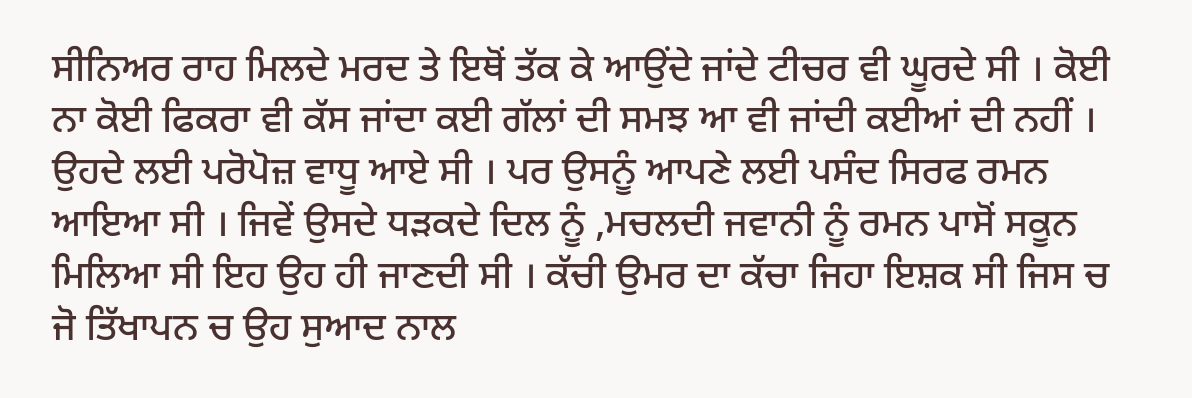ਸੀਨਿਅਰ ਰਾਹ ਮਿਲਦੇ ਮਰਦ ਤੇ ਇਥੋਂ ਤੱਕ ਕੇ ਆਉਂਦੇ ਜਾਂਦੇ ਟੀਚਰ ਵੀ ਘੂਰਦੇ ਸੀ । ਕੋਈ ਨਾ ਕੋਈ ਫਿਕਰਾ ਵੀ ਕੱਸ ਜਾਂਦਾ ਕਈ ਗੱਲਾਂ ਦੀ ਸਮਝ ਆ ਵੀ ਜਾਂਦੀ ਕਈਆਂ ਦੀ ਨਹੀਂ ।
ਉਹਦੇ ਲਈ ਪਰੋਪੋਜ਼ ਵਾਧੂ ਆਏ ਸੀ । ਪਰ ਉਸਨੂੰ ਆਪਣੇ ਲਈ ਪਸੰਦ ਸਿਰਫ ਰਮਨ ਆਇਆ ਸੀ । ਜਿਵੇਂ ਉਸਦੇ ਧੜਕਦੇ ਦਿਲ ਨੂੰ ,ਮਚਲਦੀ ਜਵਾਨੀ ਨੂੰ ਰਮਨ ਪਾਸੋਂ ਸਕੂਨ ਮਿਲਿਆ ਸੀ ਇਹ ਉਹ ਹੀ ਜਾਣਦੀ ਸੀ । ਕੱਚੀ ਉਮਰ ਦਾ ਕੱਚਾ ਜਿਹਾ ਇਸ਼ਕ ਸੀ ਜਿਸ ਚ ਜੋ ਤਿੱਖਾਪਨ ਚ ਉਹ ਸੁਆਦ ਨਾਲ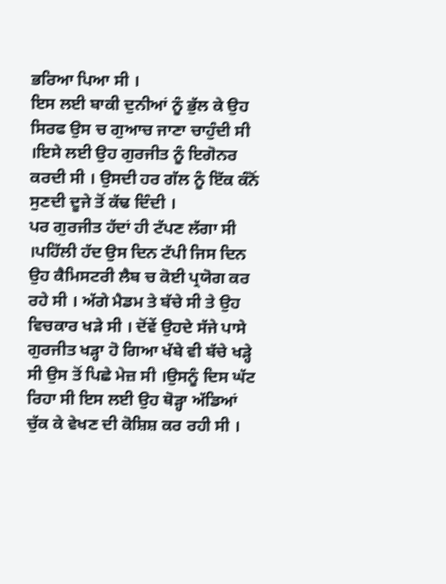ਭਰਿਆ ਪਿਆ ਸੀ ।
ਇਸ ਲਈ ਬਾਕੀ ਦੁਨੀਆਂ ਨੂੰ ਭੁੱਲ ਕੇ ਉਹ ਸਿਰਫ ਉਸ ਚ ਗੁਆਚ ਜਾਣਾ ਚਾਹੁੰਦੀ ਸੀ ।ਇਸੇ ਲਈ ਉਹ ਗੁਰਜੀਤ ਨੂੰ ਇਗੋਨਰ ਕਰਦੀ ਸੀ । ਉਸਦੀ ਹਰ ਗੱਲ ਨੂੰ ਇੱਕ ਕੰਨੋਂ ਸੁਣਦੀ ਦੂਜੇ ਤੋਂ ਕੱਢ ਦਿੰਦੀ ।
ਪਰ ਗੁਰਜੀਤ ਹੱਦਾਂ ਹੀ ਟੱਪਣ ਲੱਗਾ ਸੀ ।ਪਹਿੱਲੀ ਹੱਦ ਉਸ ਦਿਨ ਟੱਪੀ ਜਿਸ ਦਿਨ ਉਹ ਕੈਮਿਸਟਰੀ ਲੈਬ ਚ ਕੋਈ ਪ੍ਰਯੋਗ ਕਰ ਰਹੇ ਸੀ । ਅੱਗੇ ਮੈਡਮ ਤੇ ਬੱਚੇ ਸੀ ਤੇ ਉਹ ਵਿਚਕਾਰ ਖੜੇ ਸੀ । ਦੋਂਵੇਂ ਉਹਦੇ ਸੱਜੇ ਪਾਸੇ ਗੁਰਜੀਤ ਖੜ੍ਹਾ ਹੋ ਗਿਆ ਖੱਬੇ ਵੀ ਬੱਚੇ ਖੜ੍ਹੇ ਸੀ ਉਸ ਤੋਂ ਪਿਛੇ ਮੇਜ਼ ਸੀ ।ਉਸਨੂੰ ਦਿਸ ਘੱਟ ਰਿਹਾ ਸੀ ਇਸ ਲਈ ਉਹ ਥੋੜ੍ਹਾ ਅੱਡਿਆਂ ਚੁੱਕ ਕੇ ਵੇਖਣ ਦੀ ਕੋਸ਼ਿਸ਼ ਕਰ ਰਹੀ ਸੀ ।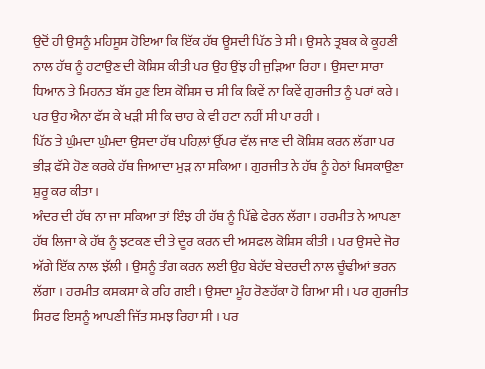ਉਦੋਂ ਹੀ ਉਸਨੂੰ ਮਹਿਸੂਸ ਹੋਇਆ ਕਿ ਇੱਕ ਹੱਥ ਊਸਦੀ ਪਿੱਠ ਤੇ ਸੀ । ਉਸਨੇ ਤ੍ਰਬਕ ਕੇ ਕੂਹਣੀ ਨਾਲ ਹੱਥ ਨੂੰ ਹਟਾਉਣ ਦੀ ਕੋਸ਼ਿਸ ਕੀਤੀ ਪਰ ਉਹ ਉਂਝ ਹੀ ਜੁੜਿਆ ਰਿਹਾ । ਉਸਦਾ ਸਾਰਾ ਧਿਆਨ ਤੇ ਮਿਹਨਤ ਬੱਸ ਹੁਣ ਇਸ ਕੋਸ਼ਿਸ ਚ ਸੀ ਕਿ ਕਿਵੇਂ ਨਾ ਕਿਵੇਂ ਗੁਰਜੀਤ ਨੂੰ ਪਰਾਂ ਕਰੇ । ਪਰ ਉਹ ਐਨਾ ਫੱਸ ਕੇ ਖੜੀ ਸੀ ਕਿ ਚਾਹ ਕੇ ਵੀ ਹਟਾ ਨਹੀਂ ਸੀ ਪਾ ਰਹੀ ।
ਪਿੱਠ ਤੇ ਘੁੰਮਦਾ ਘੁੰਮਦਾ ਉਸਦਾ ਹੱਥ ਪਹਿਲ਼ਾਂ ਉੱਪਰ ਵੱਲ ਜਾਣ ਦੀ ਕੋਸ਼ਿਸ਼ ਕਰਨ ਲੱਗਾ ਪਰ ਭੀੜ ਫੱਸੇ ਹੋਣ ਕਰਕੇ ਹੱਥ ਜਿਆਦਾ ਮੁੜ ਨਾ ਸਕਿਆ । ਗੁਰਜੀਤ ਨੇ ਹੱਥ ਨੂੰ ਹੇਠਾਂ ਖਿਸਕਾਉਣਾ ਸ਼ੁਰੂ ਕਰ ਕੀਤਾ ।
ਅੰਦਰ ਦੀ ਹੱਥ ਨਾ ਜਾ ਸਕਿਆ ਤਾਂ ਇੰਝ ਹੀ ਹੱਥ ਨੂੰ ਪਿੱਛੇ ਫੇਰਨ ਲੱਗਾ । ਹਰਮੀਤ ਨੇ ਆਪਣਾ ਹੱਥ ਲਿਜਾ ਕੇ ਹੱਥ ਨੂੰ ਝਟਕਣ ਦੀ ਤੇ ਦੂਰ ਕਰਨ ਦੀ ਅਸਫਲ ਕੋਸ਼ਿਸ ਕੀਤੀ । ਪਰ ਉਸਦੇ ਜੋਰ ਅੱਗੇ ਇੱਕ ਨਾਲ ਝੱਲੀ । ਉਸਨੂੰ ਤੰਗ ਕਰਨ ਲਈ ਉਹ ਬੇਹੱਦ ਬੇਦਰਦੀ ਨਾਲ ਚੂੰਢੀਆਂ ਭਰਨ ਲੱਗਾ । ਹਰਮੀਤ ਕਸਕਸਾ ਕੇ ਰਹਿ ਗਈ । ਉਸਦਾ ਮੂੰਹ ਰੋਣਹੱਕਾ ਹੋ ਗਿਆ ਸੀ । ਪਰ ਗੁਰਜੀਤ ਸਿਰਫ ਇਸਨੂੰ ਆਪਣੀ ਜਿੱਤ ਸਮਝ ਰਿਹਾ ਸੀ । ਪਰ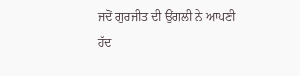ਜਦੋਂ ਗੁਰਜੀਤ ਦੀ ਉਂਗਲੀ ਨੇ ਆਪਣੀ ਹੱਦ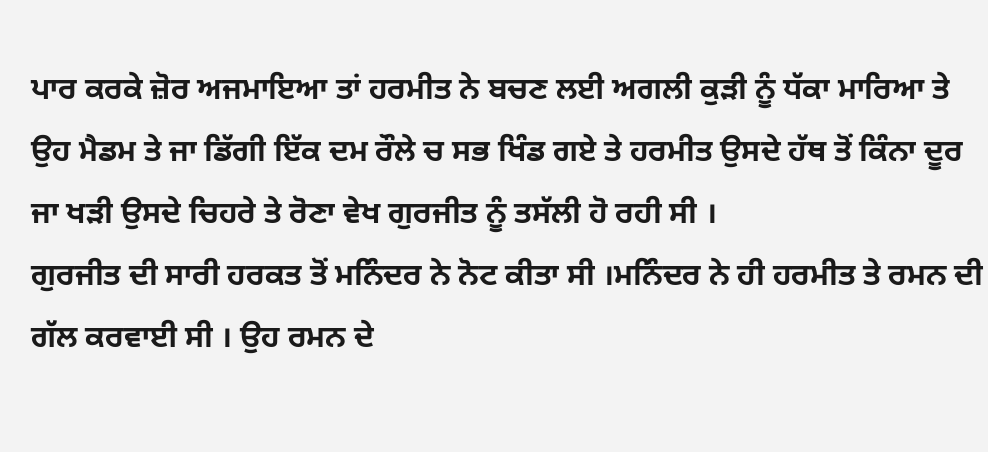ਪਾਰ ਕਰਕੇ ਜ਼ੋਰ ਅਜਮਾਇਆ ਤਾਂ ਹਰਮੀਤ ਨੇ ਬਚਣ ਲਈ ਅਗਲੀ ਕੁੜੀ ਨੂੰ ਧੱਕਾ ਮਾਰਿਆ ਤੇ ਉਹ ਮੈਡਮ ਤੇ ਜਾ ਡਿੱਗੀ ਇੱਕ ਦਮ ਰੌਲੇ ਚ ਸਭ ਖਿੰਡ ਗਏ ਤੇ ਹਰਮੀਤ ਉਸਦੇ ਹੱਥ ਤੋਂ ਕਿੰਨਾ ਦੂਰ ਜਾ ਖੜੀ ਉਸਦੇ ਚਿਹਰੇ ਤੇ ਰੋਣਾ ਵੇਖ ਗੁਰਜੀਤ ਨੂੰ ਤਸੱਲੀ ਹੋ ਰਹੀ ਸੀ ।
ਗੁਰਜੀਤ ਦੀ ਸਾਰੀ ਹਰਕਤ ਤੋਂ ਮਨਿੰਦਰ ਨੇ ਨੋਟ ਕੀਤਾ ਸੀ ।ਮਨਿੰਦਰ ਨੇ ਹੀ ਹਰਮੀਤ ਤੇ ਰਮਨ ਦੀ ਗੱਲ ਕਰਵਾਈ ਸੀ । ਉਹ ਰਮਨ ਦੇ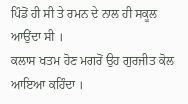ਪਿੰਡੋਂ ਹੀ ਸੀ ਤੇ ਰਮਨ ਦੇ ਨਾਲ ਹੀ ਸਕੂਲ ਆਉਂਦਾ ਸੀ ।
ਕਲਾਸ ਖਤਮ ਹੋਣ ਮਗਰੋਂ ਉਹ ਗੁਰਜੀਤ ਕੋਲ ਆਇਆ ਕਹਿੰਦਾ ।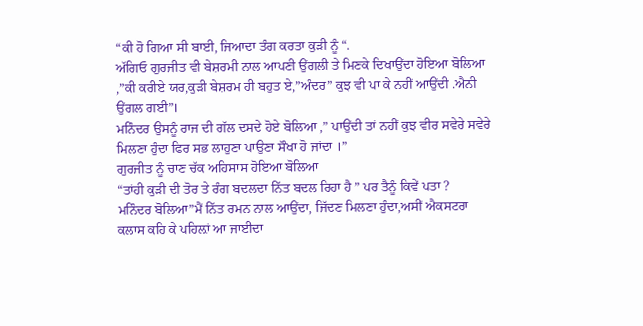“ਕੀ ਹੋ ਗਿਆ ਸੀ ਬਾਈ, ਜਿਆਦਾ ਤੰਗ ਕਰਤਾ ਕੁੜੀ ਨੂੰ “.
ਅੱਗਿਓ ਗੁਰਜੀਤ ਵੀ ਬੇਸ਼ਰਮੀ ਨਾਲ ਆਪਣੀ ਉਂਗਲੀ ਤੇ ਮਿਣਕੇ ਦਿਖਾਉਂਦਾ ਹੋਇਆ ਬੋਲਿਆ ,”ਕੀ ਕਰੀਏ ਯਰ,ਕੁੜੀ ਬੇਸ਼ਰਮ ਹੀ ਬਹੁਤ ਏ,”ਅੰਦਰ” ਕੁਝ ਵੀ ਪਾ ਕੇ ਨਹੀਂ ਆਉਂਦੀ .ਐਨੀ ਉਂਗਲ ਗਈ”।
ਮਨਿੰਦਰ ਉਸਨੂੰ ਰਾਜ ਦੀ ਗੱਲ ਦਸਦੇ ਹੋਏ ਬੋਲਿਆ ,” ਪਾਉਂਦੀ ਤਾਂ ਨਹੀਂ ਕੁਝ ਵੀਰ ਸਵੇਰੇ ਸਵੇਰੇ ਮਿਲਣਾ ਹੁੰਦਾ ਫਿਰ ਸਭ ਲਾਹੁਣਾ ਪਾਉਣਾ ਸੌਖਾ ਹੋ ਜਾਂਦਾ ।”
ਗੁਰਜੀਤ ਨੂੰ ਚਾਣ ਚੱਕ ਅਹਿਸਾਸ ਹੋਇਆ ਬੋਲਿਆ
“ਤਾਂਹੀ ਕੁੜੀ ਦੀ ਤੋਰ ਤੇ ਰੰਗ ਬਦਲਦਾ ਨਿੱਤ ਬਦਲ ਰਿਹਾ ਹੈ ” ਪਰ ਤੈਨੂੰ ਕਿਵੇਂ ਪਤਾ ?
ਮਨਿੰਦਰ ਬੋਲਿਆ”ਮੈਂ ਨਿੱਤ ਰਮਨ ਨਾਲ ਆਉਂਦਾ, ਜਿੱਦਣ ਮਿਲਣਾ ਹੁੰਦਾ,ਅਸੀਂ ਐਕਸਟਰਾ ਕਲਾਸ ਕਹਿ ਕੇ ਪਹਿਲ਼ਾਂ ਆ ਜਾਈਦਾ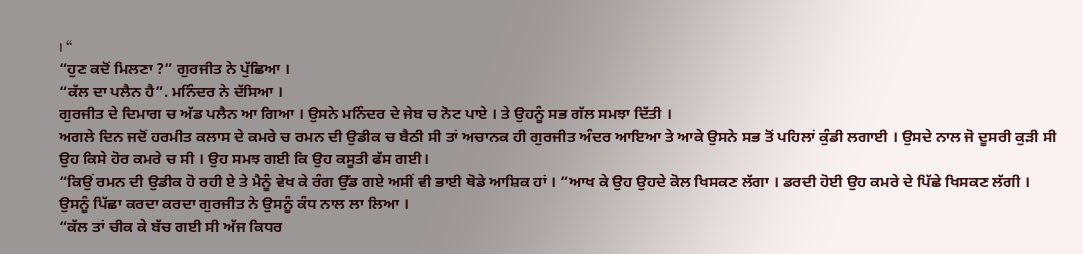। “
“ਹੁਣ ਕਦੋਂ ਮਿਲਣਾ ?” ਗੁਰਜੀਤ ਨੇ ਪੁੱਛਿਆ ।
“ਕੱਲ ਦਾ ਪਲੈਨ ਹੈ”. ਮਨਿੰਦਰ ਨੇ ਦੱਸਿਆ ।
ਗੁਰਜੀਤ ਦੇ ਦਿਮਾਗ ਚ ਅੱਡ ਪਲੈਨ ਆ ਗਿਆ । ਉਸਨੇ ਮਨਿੰਦਰ ਦੇ ਜੇਬ ਚ ਨੋਟ ਪਾਏ । ਤੇ ਉਹਨੂੰ ਸਭ ਗੱਲ ਸਮਝਾ ਦਿੱਤੀ ।
ਅਗਲੇ ਦਿਨ ਜਦੋਂ ਹਰਮੀਤ ਕਲਾਸ ਦੇ ਕਮਰੇ ਚ ਰਮਨ ਦੀ ਉਡੀਕ ਚ ਬੈਠੀ ਸੀ ਤਾਂ ਅਚਾਨਕ ਹੀ ਗੁਰਜੀਤ ਅੰਦਰ ਆਇਆ ਤੇ ਆਕੇ ਉਸਨੇ ਸਭ ਤੋਂ ਪਹਿਲਾਂ ਕੁੰਡੀ ਲਗਾਈ । ਉਸਦੇ ਨਾਲ ਜੋ ਦੂਸਰੀ ਕੁੜੀ ਸੀ ਉਹ ਕਿਸੇ ਹੋਰ ਕਮਰੇ ਚ ਸੀ । ਉਹ ਸਮਝ ਗਈ ਕਿ ਉਹ ਕਸੂਤੀ ਫੱਸ ਗਈ।
“ਕਿਉਂ ਰਮਨ ਦੀ ਉਡੀਕ ਹੋ ਰਹੀ ਏ ਤੇ ਮੈਨੂੰ ਵੇਖ ਕੇ ਰੰਗ ਉੱਡ ਗਏ ਅਸੀਂ ਵੀ ਭਾਈ ਥੋਡੇ ਆਸ਼ਿਕ ਹਾਂ । “ਆਖ ਕੇ ਉਹ ਉਹਦੇ ਕੋਲ ਖਿਸਕਣ ਲੱਗਾ । ਡਰਦੀ ਹੋਈ ਉਹ ਕਮਰੇ ਦੇ ਪਿੱਛੇ ਖਿਸਕਣ ਲੱਗੀ । ਉਸਨੂੰ ਪਿੱਛਾ ਕਰਦਾ ਕਰਦਾ ਗੁਰਜੀਤ ਨੇ ਉਸਨੂੰ ਕੰਧ ਨਾਲ ਲਾ ਲਿਆ ।
“ਕੱਲ ਤਾਂ ਚੀਕ ਕੇ ਬੱਚ ਗਈ ਸੀ ਅੱਜ ਕਿਧਰ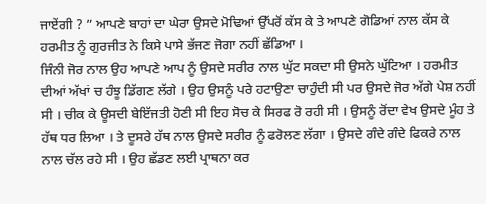ਜਾਏਂਗੀ ? ” ਆਪਣੇ ਬਾਹਾਂ ਦਾ ਘੇਰਾ ਉਸਦੇ ਮੋਢਿਆਂ ਉੱਪਰੋਂ ਕੱਸ ਕੇ ਤੇ ਆਪਣੇ ਗੋਡਿਆਂ ਨਾਲ ਕੱਸ ਕੇ ਹਰਮੀਤ ਨੂੰ ਗੁਰਜੀਤ ਨੇ ਕਿਸੇ ਪਾਸੇ ਭੱਜਣ ਜੋਗਾ ਨਹੀਂ ਛੱਡਿਆ ।
ਜਿੰਨੀ ਜੋਰ ਨਾਲ ਉਹ ਆਪਣੇ ਆਪ ਨੂੰ ਉਸਦੇ ਸਰੀਰ ਨਾਲ ਘੁੱਟ ਸਕਦਾ ਸੀ ਉਸਨੇ ਘੁੱਟਿਆ । ਹਰਮੀਤ ਦੀਆਂ ਅੱਖਾਂ ਚ ਹੰਝੂ ਡਿੱਗਣ ਲੱਗੇ । ਉਹ ਉਸਨੂੰ ਪਰੇ ਹਟਾਉਣਾ ਚਾਹੁੰਦੀ ਸੀ ਪਰ ਉਸਦੇ ਜੋਰ ਅੱਗੇ ਪੇਸ਼ ਨਹੀਂ ਸੀ । ਚੀਕ ਕੇ ਊਸਦੀ ਬੇਇੱਜਤੀ ਹੋਣੀ ਸੀ ਇਹ ਸੋਚ ਕੇ ਸਿਰਫ ਰੋ ਰਹੀ ਸੀ । ਉਸਨੂੰ ਰੋਂਦਾ ਵੇਖ ਉਸਦੇ ਮੂੰਹ ਤੇ ਹੱਥ ਧਰ ਲਿਆ । ਤੇ ਦੂਸਰੇ ਹੱਥ ਨਾਲ ਉਸਦੇ ਸਰੀਰ ਨੂੰ ਫਰੋਲਣ ਲੱਗਾ । ਉਸਦੇ ਗੰਦੇ ਗੰਦੇ ਫਿਕਰੇ ਨਾਲ ਨਾਲ ਚੱਲ ਰਹੇ ਸੀ । ਉਹ ਛੱਡਣ ਲਈ ਪ੍ਰਾਥਨਾ ਕਰ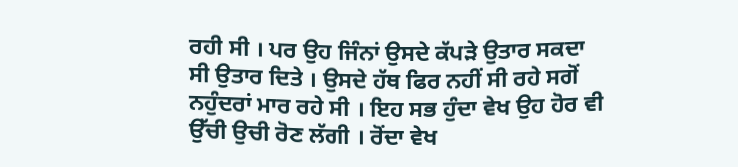ਰਹੀ ਸੀ । ਪਰ ਉਹ ਜਿੰਨਾਂ ਉਸਦੇ ਕੱਪੜੇ ਉਤਾਰ ਸਕਦਾ ਸੀ ਉਤਾਰ ਦਿਤੇ । ਉਸਦੇ ਹੱਥ ਫਿਰ ਨਹੀਂ ਸੀ ਰਹੇ ਸਗੋਂ ਨਹੁੰਦਰਾਂ ਮਾਰ ਰਹੇ ਸੀ । ਇਹ ਸਭ ਹੁੰਦਾ ਵੇਖ ਉਹ ਹੋਰ ਵੀ ਉੱਚੀ ਉਚੀ ਰੋਣ ਲੱਗੀ । ਰੋਂਦਾ ਵੇਖ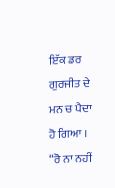ਇੱਕ ਡਰ ਗੁਰਜੀਤ ਦੇ ਮਨ ਚ ਪੈਦਾ ਹੋ ਗਿਆ ।
“ਰੋ ਨਾ ਨਹੀਂ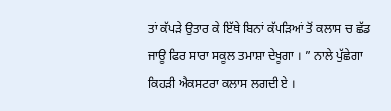ਤਾਂ ਕੱਪੜੇ ਉਤਾਰ ਕੇ ਇੱਥੇ ਬਿਨਾਂ ਕੱਪੜਿਆਂ ਤੋਂ ਕਲਾਸ ਚ ਛੱਡ ਜਾਊ ਫਿਰ ਸਾਰਾ ਸਕੂਲ ਤਮਾਸ਼ਾ ਦੇਖੂਗਾ । ” ਨਾਲੇ ਪੁੱਛੇਗਾ ਕਿਹੜੀ ਐਕਸਟਰਾ ਕਲਾਸ ਲਗਦੀ ਏ ।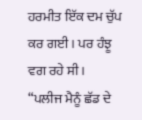ਹਰਮੀਤ ਇੱਕ ਦਮ ਚੁੱਪ ਕਰ ਗਈ । ਪਰ ਹੰਝੂ ਵਗ ਰਹੇ ਸੀ ।
“ਪਲੀਜ ਮੈਨੂੰ ਛੱਡ ਦੇ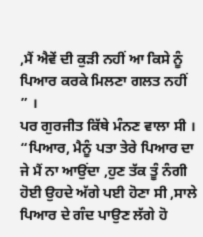,ਮੈਂ ਐਵੇਂ ਦੀ ਕੁੜੀ ਨਹੀਂ ਆ ਕਿਸੇ ਨੂੰ ਪਿਆਰ ਕਰਕੇ ਮਿਲਣਾ ਗਲਤ ਨਹੀਂ ” ।
ਪਰ ਗੁਰਜੀਤ ਕਿੱਥੇ ਮੰਨਣ ਵਾਲਾ ਸੀ ।
“ਪਿਆਰ, ਮੈਨੂੰ ਪਤਾ ਤੇਰੇ ਪਿਆਰ ਦਾ ਜੇ ਮੈਂ ਨਾ ਆਉਂਦਾ ,ਹੁਣ ਤੱਕ ਤੂੰ ਨੰਗੀ ਹੋਈ ਉਹਦੇ ਅੱਗੇ ਪਈ ਹੋਣਾ ਸੀ ,ਸਾਲੇ ਪਿਆਰ ਦੇ ਗੰਦ ਪਾਉਣ ਲੱਗੇ ਹੋ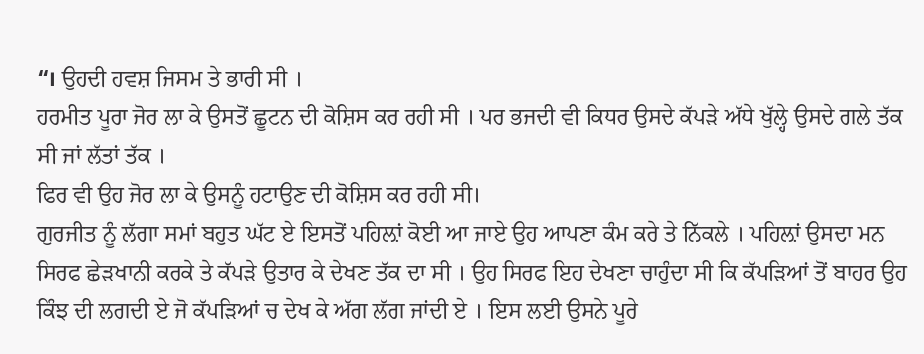“। ਉਹਦੀ ਹਵਸ਼ ਜਿਸਮ ਤੇ ਭਾਰੀ ਸੀ ।
ਹਰਮੀਤ ਪੂਰਾ ਜੋਰ ਲਾ ਕੇ ਉਸਤੋਂ ਛੂਟਨ ਦੀ ਕੋਸ਼ਿਸ ਕਰ ਰਹੀ ਸੀ । ਪਰ ਭਜਦੀ ਵੀ ਕਿਧਰ ਉਸਦੇ ਕੱਪੜੇ ਅੱਧੇ ਖੁੱਲ੍ਹੇ ਉਸਦੇ ਗਲੇ ਤੱਕ ਸੀ ਜਾਂ ਲੱਤਾਂ ਤੱਕ ।
ਫਿਰ ਵੀ ਉਹ ਜੋਰ ਲਾ ਕੇ ਉਸਨੂੰ ਹਟਾਉਣ ਦੀ ਕੋਸ਼ਿਸ ਕਰ ਰਹੀ ਸੀ।
ਗੁਰਜੀਤ ਨੂੰ ਲੱਗਾ ਸਮਾਂ ਬਹੁਤ ਘੱਟ ਏ ਇਸਤੋਂ ਪਹਿਲ਼ਾਂ ਕੋਈ ਆ ਜਾਏ ਉਹ ਆਪਣਾ ਕੰਮ ਕਰੇ ਤੇ ਨਿੱਕਲੇ । ਪਹਿਲ਼ਾਂ ਉਸਦਾ ਮਨ ਸਿਰਫ ਛੇੜਖਾਨੀ ਕਰਕੇ ਤੇ ਕੱਪੜੇ ਉਤਾਰ ਕੇ ਦੇਖਣ ਤੱਕ ਦਾ ਸੀ । ਉਹ ਸਿਰਫ ਇਹ ਦੇਖਣਾ ਚਾਹੁੰਦਾ ਸੀ ਕਿ ਕੱਪੜਿਆਂ ਤੋਂ ਬਾਹਰ ਉਹ ਕਿੰਝ ਦੀ ਲਗਦੀ ਏ ਜੋ ਕੱਪੜਿਆਂ ਚ ਦੇਖ ਕੇ ਅੱਗ ਲੱਗ ਜਾਂਦੀ ਏ । ਇਸ ਲਈ ਉਸਨੇ ਪੂਰੇ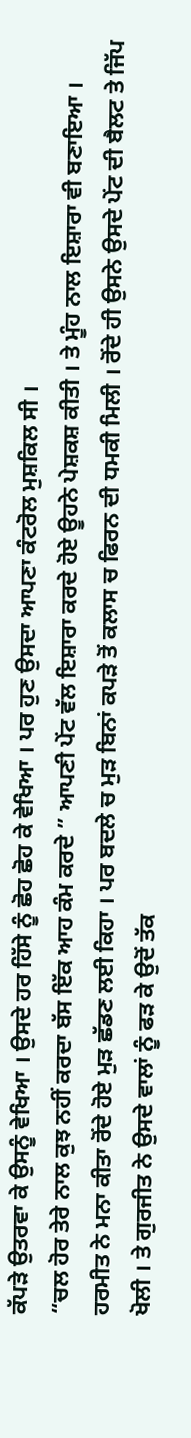ਕੱਪੜੇ ਉਤਰਵਾ ਕੇ ਉਸਨੂੰ ਵੇਖਿਆ । ਉਸਦੇ ਹਰ ਹਿੱਸੇ ਨੂੰ ਛੋਹ ਛੋਹ ਕੇ ਵੇਖਿਆ । ਪਰ ਹੁਣ ਉਸਦਾ ਆਪਣਾ ਕੰਟਰੋਲ ਮੁਸ਼ਕਿਲ ਸੀ ।
“ਚਲ ਹੋਰ ਤੇਰੇ ਨਾਲ ਕੁਝ ਨਹੀਂ ਕਰਦਾ ਬੱਸ ਇੱਕ ਆਹ ਕੰਮ ਕਰਦੇ ” ਆਪਣੀ ਪੇਂਟ ਵੱਲ ਇਸ਼ਾਰਾ ਕਰਦੇ ਹੋਏ ਊਹਨੇ ਪੇਸ਼ਕਸ਼ ਕੀਤੀ । ਤੇ ਮੂੰਹ ਨਾਲ ਇਸ਼ਾਰਾ ਵੀ ਬਣਾਇਆ ।
ਹਰਮੀਤ ਨੇ ਮਨਾ ਕੀਤਾ ਰੋਂਦੇ ਹੋਏ ਮੁੜ ਛੱਡਣ ਲਈ ਕਿਹਾ । ਪਰ ਬਦਲੇ ਚ ਮੁੜ ਬਿਨਾਂ ਕਪੜੇ ਤੋਂ ਕਲਾਸ ਚ ਫਿਰਨ ਦੀ ਧਮਕੀ ਮਿਲੀ । ਰੋਂਦੇ ਹੀ ਉਸਨੇ ਉਸਦੇ ਪੇਂਟ ਦੀ ਬੈਲਟ ਤੇ ਜਿੱਪ ਖੋਲੀ । ਤੇ ਗੁਰਜੀਤ ਨੇ ਉਸਦੇ ਵਾਲਾਂ ਨੂੰ ਫੜ ਕੇ ਉਦੋਂ ਤੱਕ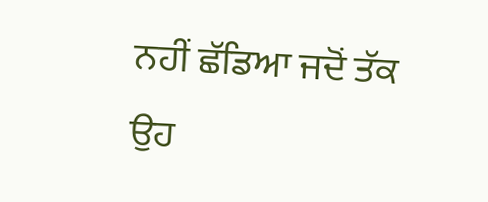ਨਹੀਂ ਛੱਡਿਆ ਜਦੋਂ ਤੱਕ ਉਹ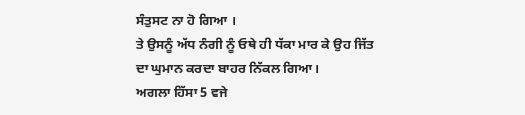ਸੰਤੁਸਟ ਨਾ ਹੋ ਗਿਆ ।
ਤੇ ਉਸਨੂੰ ਅੱਧ ਨੰਗੀ ਨੂੰ ਓਥੇ ਹੀ ਧੱਕਾ ਮਾਰ ਕੇ ਉਹ ਜਿੱਤ ਦਾ ਘੁਮਾਨ ਕਰਦਾ ਬਾਹਰ ਨਿੱਕਲ ਗਿਆ।
ਅਗਲਾ ਹਿੱਸਾ 5 ਵਜੇ